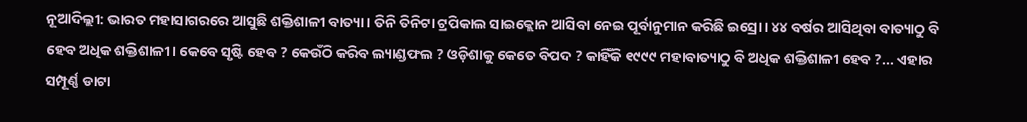ନୂଆଦିଲ୍ଲୀ: ଭାରତ ମହାସାଗରରେ ଆସୁଛି ଶକ୍ତିଶାଳୀ ବାତ୍ୟା। ତିନି ତିନିଟା ଟ୍ରପିକାଲ ସାଇକ୍ଲୋନ ଆସିବା ନେଇ ପୂର୍ବାନୁମାନ କରିଛି ଇସ୍ରୋ। ୪୪ ବର୍ଷର ଆସିଥିବା ବାତ୍ୟାଠୁ ବି ହେବ ଅଧିକ ଶକ୍ତିଶାଳୀ। କେବେ ସୃଷ୍ଟି ହେବ ? କେଉଁଠି କରିବ ଲ୍ୟାଣ୍ଡଫଲ ? ଓଡ଼ିଶାକୁ କେତେ ବିପଦ ? କାହିଁକି ୧୯୯୯ ମହାବାତ୍ୟାଠୁ ବି ଅଧିକ ଶକ୍ତିଶାଳୀ ହେବ ?... ଏହାର ସମ୍ପୂର୍ଣ୍ଣ ଡାଟା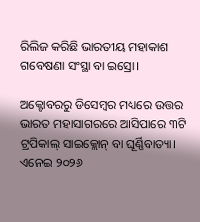ରିଲିଜ କରିଛି ଭାରତୀୟ ମହାକାଶ ଗବେଷଣା ସଂସ୍ଥା ବା ଇସ୍ରୋ।

ଅକ୍ଟୋବରରୁ ଡିସେମ୍ବର ମଧ୍ୟରେ ଉତ୍ତର ଭାରତ ମହାସାଗରରେ ଆସିପାରେ ୩ଟି ଟ୍ରପିକାଲ୍ ସାଇକ୍ଲୋନ୍ ବା ଘୂର୍ଣ୍ଣିବାତ୍ୟା। ଏନେଇ ୨୦୨୬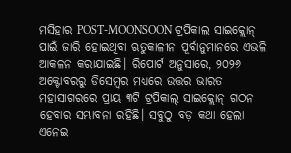ମସିହାର POST-MOONSOON ଟ୍ରପିକାଲ ସାଇକ୍ଲୋନ୍ ପାଇଁ ଜାରି ହୋଇଥିବା ଋତୁକାଳୀନ ପୂର୍ବାନୁମାନରେ ଏଭଳି ଆକଳନ କରାଯାଇଛି। ରିପୋର୍ଟ ଅନୁସାରେ, ୨୦୨୬ ଅକ୍ଟୋବରରୁ ଡିସେମ୍ବର ମଧ୍ୟରେ ଉତ୍ତର ଭାରତ ମହାସାଗରରେ ପ୍ରାୟ ୩ଟି ଟ୍ରପିକାଲ୍ ସାଇକ୍ଲୋନ୍ ଗଠନ ହେବାର ସମ୍ଭାବନା ରହିଛି। ସବୁଠୁ ବଡ଼ କଥା ହେଲା ଏନେଇ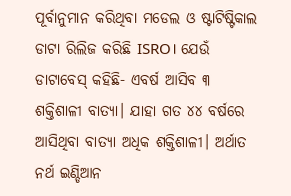ପୂର୍ବାନୁମାନ କରିଥିବା ମଡେଲ ଓ ଷ୍ଟାଟିଷ୍ଟିକାଲ ଡାଟା ରିଲିଜ କରିଛି ISRO। ଯେଉଁ ଡାଟାବେସ୍ କହିଛି- ଏବର୍ଷ ଆସିବ ୩ ଶକ୍ତିଶାଳୀ ବାତ୍ୟା। ଯାହା ଗତ ୪୪ ବର୍ଷରେ ଆସିଥିବା ବାତ୍ୟା ଅଧିକ ଶକ୍ତିଶାଳୀ। ଅର୍ଥାତ ନର୍ଥ ଇଣ୍ଡିଆନ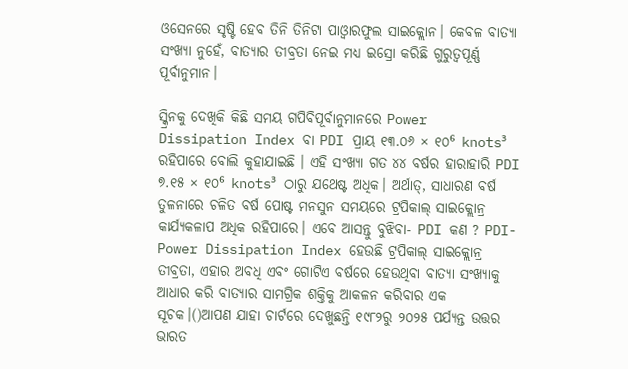ଓସେନରେ ସୃଷ୍ଟି ହେବ ତିନି ତିନିଟା ପାଓ୍ୱାରଫୁଲ ସାଇକ୍ଲୋନ। କେବଳ ବାତ୍ୟା ସଂଖ୍ୟା ନୁହେଁ, ବାତ୍ୟାର ତୀବ୍ରତା ନେଇ ମଧ୍ୟ ଇସ୍ରୋ କରିଛି ଗୁରୁତ୍ୱପୂର୍ଣ୍ଣ ପୂର୍ବାନୁମାନ।

ସ୍କ୍ରିନକୁ ଦେଖିକି କିଛି ସମୟ ଗପିବିପୂର୍ବାନୁମାନରେ Power Dissipation Index ବା PDI ପ୍ରାୟ ୧୩.୦୬ × ୧୦⁶ knots³ ରହିପାରେ ବୋଲି କୁହାଯାଇଛି । ଏହି ସଂଖ୍ୟା ଗତ ୪୪ ବର୍ଷର ହାରାହାରି PDI ୭.୧୫ × ୧୦⁶ knots³ ଠାରୁ ଯଥେଷ୍ଟ ଅଧିକ। ଅର୍ଥାତ୍, ସାଧାରଣ ବର୍ଷ ତୁଳନାରେ ଚଳିତ ବର୍ଷ ପୋଷ୍ଟ ମନସୁନ ସମୟରେ ଟ୍ରପିକାଲ୍ ସାଇକ୍ଲୋନ୍ର କାର୍ଯ୍ୟକଳାପ ଅଧିକ ରହିପାରେ। ଏବେ ଆସନ୍ତୁ ବୁଝିବା- PDI କଣ ? PDI-Power Dissipation Index ହେଉଛି ଟ୍ରପିକାଲ୍ ସାଇକ୍ଲୋନ୍ର ତୀବ୍ରତା, ଏହାର ଅବଧି ଏବଂ ଗୋଟିଏ ବର୍ଷରେ ହେଉଥିବା ବାତ୍ୟା ସଂଖ୍ୟାକୁ ଆଧାର କରି ବାତ୍ୟାର ସାମଗ୍ରିକ ଶକ୍ତିକୁ ଆକଳନ କରିବାର ଏକ ସୂଚକ।()ଆପଣ ଯାହା ଚାର୍ଟରେ ଦେଖୁଛନ୍ତି ୧୯୮୨ରୁ ୨୦୨୫ ପର୍ଯ୍ୟନ୍ତ ଉତ୍ତର ଭାରତ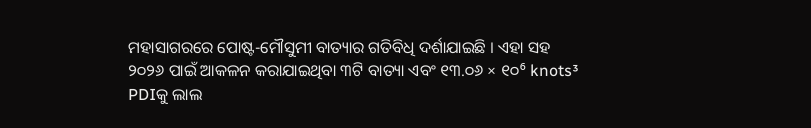ମହାସାଗରରେ ପୋଷ୍ଟ-ମୌସୁମୀ ବାତ୍ୟାର ଗତିବିଧି ଦର୍ଶାଯାଇଛି । ଏହା ସହ ୨୦୨୬ ପାଇଁ ଆକଳନ କରାଯାଇଥିବା ୩ଟି ବାତ୍ୟା ଏବଂ ୧୩.୦୬ × ୧୦⁶ knots³ PDIକୁ ଲାଲ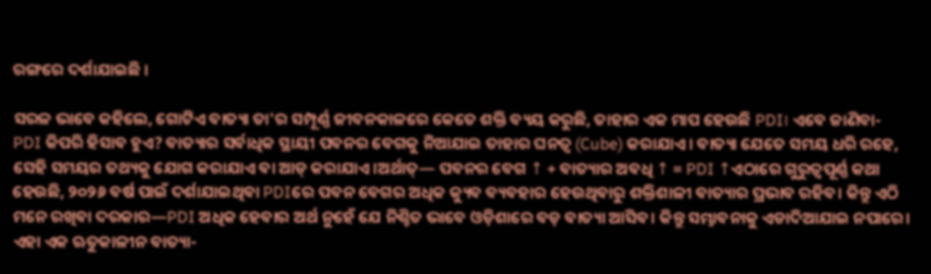ରଙ୍ଗରେ ଦର୍ଶାଯାଇଛି ।

ସରଳ ଭାବେ କହିଲେ, ଗୋଟିଏ ବାତ୍ୟା ତା'ର ସମ୍ପୂର୍ଣ୍ଣ ଜୀବନକାଳରେ କେତେ ଶକ୍ତି ବ୍ୟୟ କରୁଛି, ତାହାର ଏକ ମାପ ହେଉଛି PDI। ଏବେ ଜାଣିବା- PDI କିପରି ହିସାବ ହୁଏ? ବାତ୍ୟାର ସର୍ବାଧିକ ସ୍ଥାୟୀ ପବନର ବେଗକୁ ନିଆଯାଇ ତାହାର ଘନତ୍ୱ (Cube) କରାଯାଏ। ବାତ୍ୟା ଯେତେ ସମୟ ଧରି ରହେ, ସେହି ସମୟର ତଥ୍ୟକୁ ଯୋଗ କରାଯାଏ ବା ଆଡ୍ କରାଯାଏ।ଅର୍ଥାତ୍— ପବନର ବେଗ ↑ + ବାତ୍ୟାର ଅବଧି ↑ = PDI ↑ଏଠାରେ ଗୁରୁତ୍ୱପୂର୍ଣ୍ଣ କଥା ହେଉଛି, ୨୦୨୬ ବର୍ଷ ପାଇଁ ଦର୍ଶାଯାଇଥିବା PDIରେ ପବନ ବେଗର ଅଧିକ କ୍ୟୁବ ବ୍ୟବହାର ହେଉଥିବାରୁ ଶକ୍ତିଶାଳୀ ବାତ୍ୟାର ପ୍ରଭାବ ରହିବ। କିନ୍ତୁ ଏଠି ମନେ ରଖିବା ଦରକାର—PDI ଅଧିକ ହେବାର ଅର୍ଥ ନୁହେଁ ଯେ ନିଶ୍ଚିତ ଭାବେ ଓଡ଼ିଶାରେ ବଡ଼ ବାତ୍ୟା ଆସିବ। କିନ୍ତୁ ସମ୍ଭାବନାକୁ ଏଡାଦିଆଯାଇ ନପାରେ। ଏହା ଏକ ଋତୁକାଳୀନ ବାତ୍ୟା-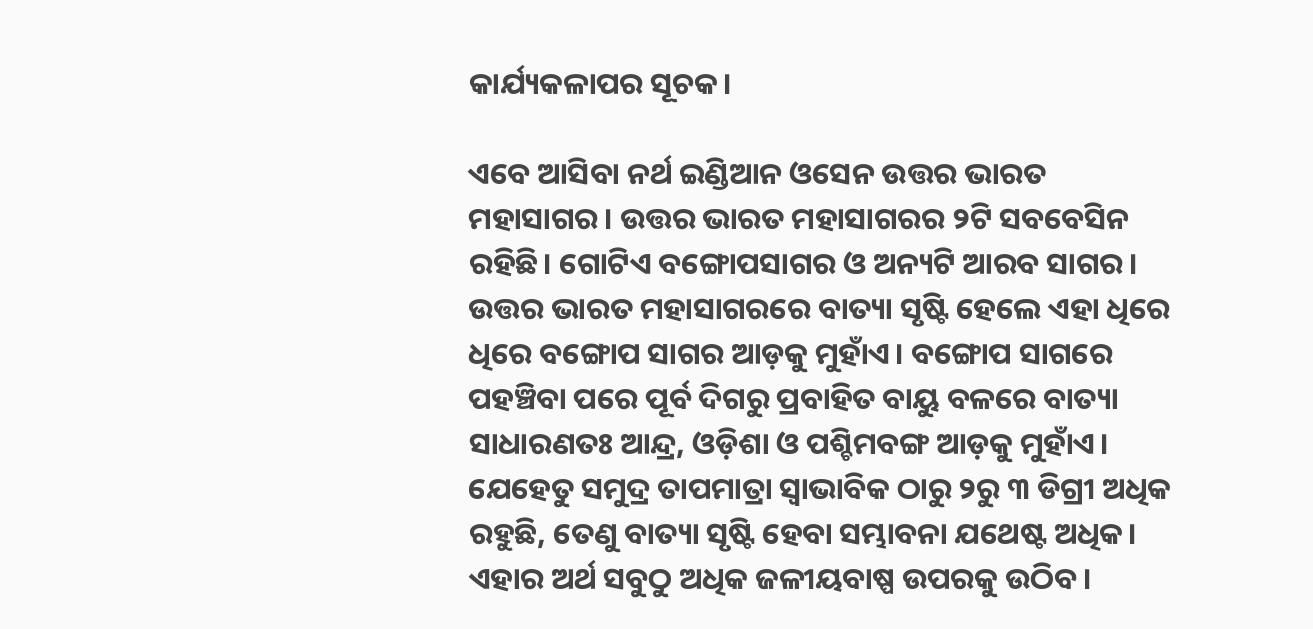କାର୍ଯ୍ୟକଳାପର ସୂଚକ।

ଏବେ ଆସିବା ନର୍ଥ ଇଣ୍ଡିଆନ ଓସେନ ଉତ୍ତର ଭାରତ ମହାସାଗର। ଉତ୍ତର ଭାରତ ମହାସାଗରର ୨ଟି ସବବେସିନ ରହିଛି। ଗୋଟିଏ ବଙ୍ଗୋପସାଗର ଓ ଅନ୍ୟଟି ଆରବ ସାଗର। ଉତ୍ତର ଭାରତ ମହାସାଗରରେ ବାତ୍ୟା ସୃଷ୍ଟି ହେଲେ ଏହା ଧିରେ ଧିରେ ବଙ୍ଗୋପ ସାଗର ଆଡ଼କୁ ମୁହାଁଏ। ବଙ୍ଗୋପ ସାଗରେ ପହଞ୍ଚିବା ପରେ ପୂର୍ବ ଦିଗରୁ ପ୍ରବାହିତ ବାୟୁ ବଳରେ ବାତ୍ୟା ସାଧାରଣତଃ ଆନ୍ଦ୍ର, ଓଡ଼ିଶା ଓ ପଶ୍ଚିମବଙ୍ଗ ଆଡ଼କୁ ମୁହାଁଏ। ଯେହେତୁ ସମୁଦ୍ର ତାପମାତ୍ରା ସ୍ୱାଭାବିକ ଠାରୁ ୨ରୁ ୩ ଡିଗ୍ରୀ ଅଧିକ ରହୁଛି, ତେଣୁ ବାତ୍ୟା ସୃଷ୍ଟି ହେବା ସମ୍ଭାବନା ଯଥେଷ୍ଟ ଅଧିକ। ଏହାର ଅର୍ଥ ସବୁଠୁ ଅଧିକ ଜଳୀୟବାଷ୍ପ ଉପରକୁ ଉଠିବ।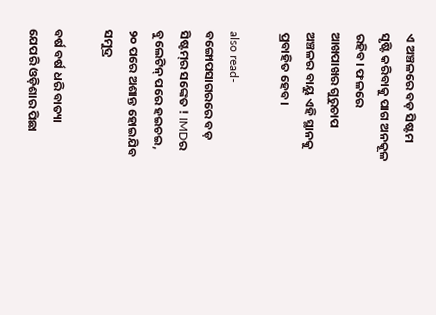ଏ ଅଞ୍ଚଳରେ ବଡ଼ ସିଷ୍ଟମ ସୃଷ୍ଟି କରିବାକୁ ପାଗ ଅନକୂଳ ରହିବ। ଫଳରେ ଆଖପାଖର ଗୁରୁଚାପ ଅଞ୍ଚଳର ବାୟୁ ଏହି ସ୍ଥାନକୁ ପ୍ରବାହିତ ହେବ।

also read- ବଙ୍ଗୋପସାଗରରେ ବଡ଼ ସିଷ୍ଟମ୍‌ର ସଙ୍କେତ ! IMDର ବୁଲେଟିନ୍ ପରେ ହଇଚଇ, ୨୦ ପରେ ଅଶାନ୍ତ ହୋଇଯିବ ସମୁଦ୍ର

ବର୍ଷ ବର୍ଷ ଧରି ବାତ୍ୟା ଯେପରି ଓଡ଼ିଶାର ପିଛା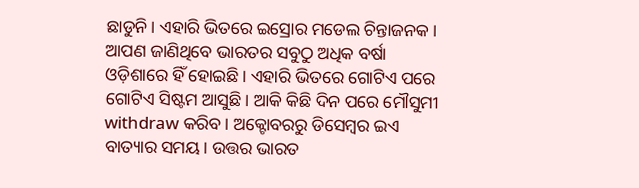ଛାଡୁନି। ଏହାରି ଭିତରେ ଇସ୍ରୋର ମଡେଲ ଚିନ୍ତାଜନକ। ଆପଣ ଜାଣିଥିବେ ଭାରତର ସବୁଠୁ ଅଧିକ ବର୍ଷା ଓଡ଼ିଶାରେ ହିଁ ହୋଇଛି। ଏହାରି ଭିତରେ ଗୋଟିଏ ପରେ ଗୋଟିଏ ସିଷ୍ଟମ ଆସୁଛି। ଆକି କିଛି ଦିନ ପରେ ମୌସୁମୀ withdraw କରିବ। ଅକ୍ଟୋବରରୁ ଡିସେମ୍ବର ଇଏ ବାତ୍ୟାର ସମୟ। ଉତ୍ତର ଭାରତ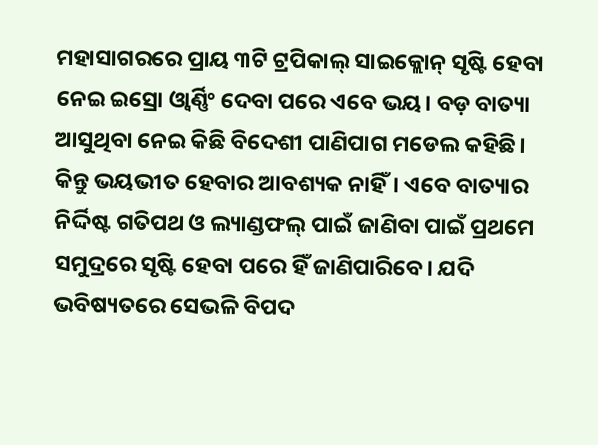ମହାସାଗରରେ ପ୍ରାୟ ୩ଟି ଟ୍ରପିକାଲ୍ ସାଇକ୍ଲୋନ୍ ସୃଷ୍ଟି ହେବା ନେଇ ଇସ୍ରୋ ଓ୍ୱାର୍ଣ୍ଣିଂ ଦେବା ପରେ ଏବେ ଭୟ। ବଡ଼ ବାତ୍ୟା ଆସୁଥିବା ନେଇ କିଛି ବିଦେଶୀ ପାଣିପାଗ ମଡେଲ କହିଛି। କିନ୍ତୁ ଭୟଭୀତ ହେବାର ଆବଶ୍ୟକ ନାହିଁ। ଏବେ ବାତ୍ୟାର ନିର୍ଦ୍ଦିଷ୍ଟ ଗତିପଥ ଓ ଲ୍ୟାଣ୍ଡଫଲ୍ ପାଇଁ ଜାଣିବା ପାଇଁ ପ୍ରଥମେ ସମୁଦ୍ରରେ ସୃଷ୍ଟି ହେବା ପରେ ହିଁ ଜାଣିପାରିବେ। ଯଦି ଭବିଷ୍ୟତରେ ସେଭଳି ବିପଦ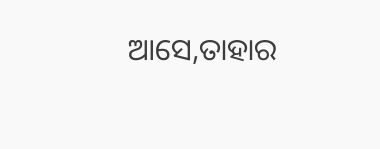ଆସେ,ତାହାର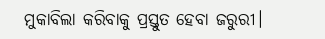ମୁକାବିଲା କରିବାକୁ ପ୍ରସ୍ତୁତ ହେବା ଜରୁରୀ।